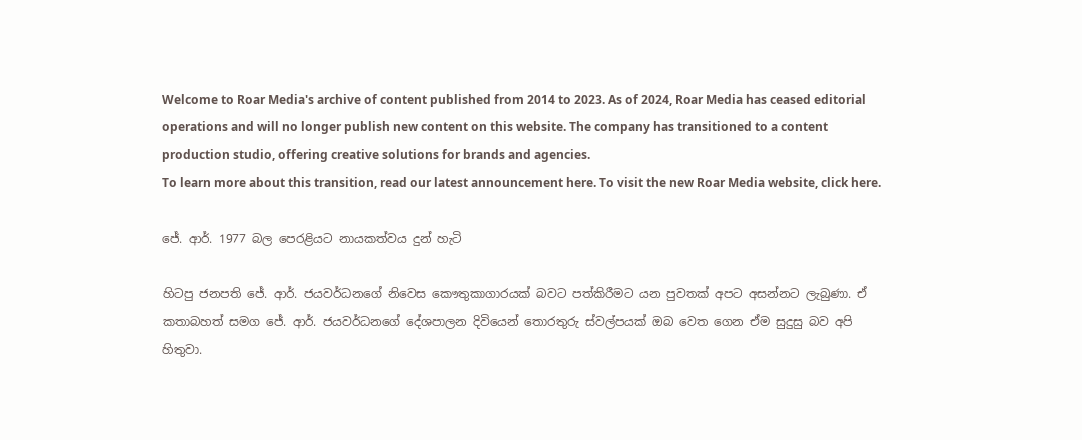Welcome to Roar Media's archive of content published from 2014 to 2023. As of 2024, Roar Media has ceased editorial operations and will no longer publish new content on this website. The company has transitioned to a content production studio, offering creative solutions for brands and agencies.
To learn more about this transition, read our latest announcement here. To visit the new Roar Media website, click here.

ජේ. ආර්. 1977 බල පෙරළියට නායකත්වය දුන් හැටි

හිටපු ජනපති ජේ. ආර්. ජයවර්ධනගේ නිවෙස කෞතුකාගාරයක් බවට පත්කිරීමට යන පුවතක් අපට අසන්නට ලැබුණා. ඒ කතාබහත් සමග ජේ. ආර්. ජයවර්ධනගේ දේශපාලන දිවියෙන් තොරතුරු ස්වල්පයක් ඔබ වෙත ගෙන ඒම සුදුසු බව අපි හිතුවා.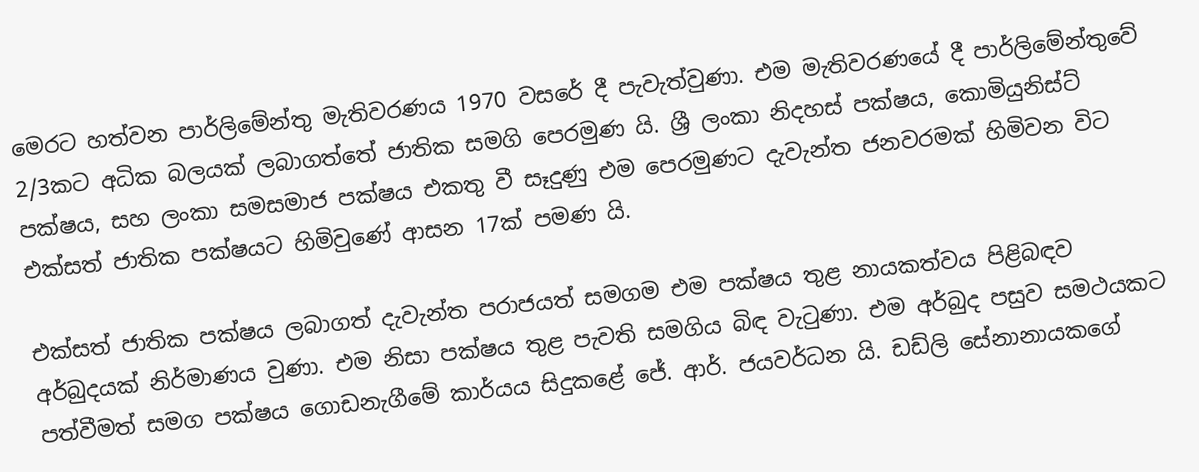මෙරට හත්වන පාර්ලිමේන්තු මැතිවරණය 1970 වසරේ දී පැවැත්වුණා. එම මැතිවරණයේ දී පාර්ලිමේන්තුවේ 2/3කට අධික බලයක් ලබාගත්තේ ජාතික සමගි පෙරමුණ යි. ශ්‍රී ලංකා නිදහස් පක්ෂය, කොමියුනිස්ට් පක්ෂය, සහ ලංකා සමසමාජ පක්ෂය එකතු වී සෑදුණු එම පෙරමුණට දැවැන්ත ජනවරමක් හිමිවන විට එක්සත් ජාතික පක්ෂයට හිමිවුණේ ආසන 17ක් පමණ යි.

එක්සත් ජාතික පක්ෂය ලබාගත් දැවැන්ත පරාජයත් සමගම එම පක්ෂය තුළ නායකත්වය පිළිබඳව අර්බුදයක් නිර්මාණය වුණා. එම නිසා පක්ෂය තුළ පැවති සමගිය බිඳ වැටුණා. එම අර්බුද පසුව සමථයකට පත්වීමත් සමග පක්ෂය ගොඩනැගීමේ කාර්යය සිදුකළේ ජේ. ආර්. ජයවර්ධන යි. ඩඩ්ලි සේනානායකගේ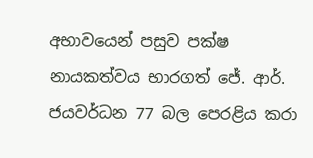අභාවයෙන් පසුව පක්ෂ නායකත්වය භාරගත් ජේ. ආර්. ජයවර්ධන 77 බල පෙරළිය කරා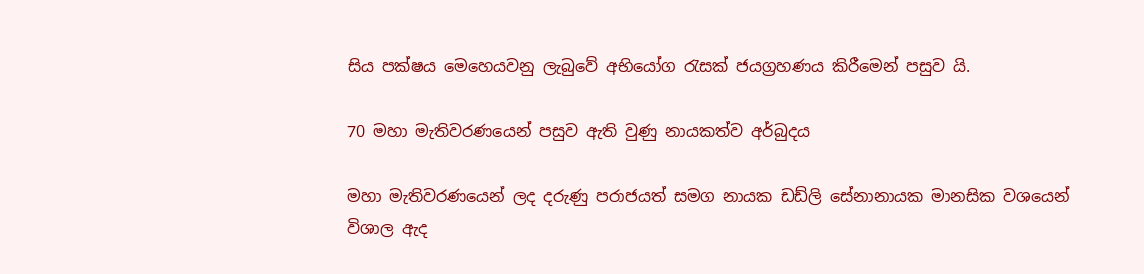සිය පක්ෂය මෙහෙයවනු ලැබුවේ අභියෝග රැසක් ජයග්‍රහණය කිරීමෙන් පසුව යි.

70 මහා මැතිවරණයෙන් පසුව ඇති වුණු නායකත්ව අර්බුදය

මහා මැතිවරණයෙන් ලද දරුණු පරාජයත් සමග නායක ඩඩ්ලි සේනානායක මානසික වශයෙන් විශාල ඇද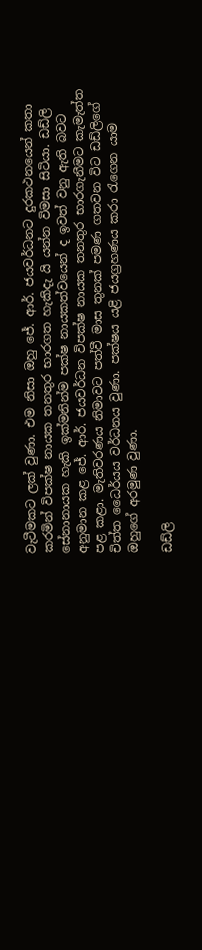වැටීමකට ලක් වුණා. එම නිසා ඔහු ජේ. ආර්. ජයවර්ධනට දුරකථනයෙන් කතා කරමින් විපක්ෂ නායක තනතුර භාරගත හැකිදැ යි යන්න විමසා සිටියා. ඩඩ්ලි සේනානායක හැකි ඉක්මනින්ම පක්ෂ නායකත්වයෙන් ද ඉවත් වනු ඇති බවට අනුමාන කළ ජේ. ආර්. ජයවර්ධන විපක්ෂ නායක තනතුර භාරගැනීමට කැමැත්ත පළ කළා. මැතිවරණය නිමාවට පත්වී මාස තුනක් පමණ ගතවන විට ඩඩ්ලිගේ චිත්ත ධෛර්යය වර්ධනය වුණා. පක්ෂය යළි ජයග්‍රහණය කරා රැගෙන යාම ඔහුගේ අරමුණ වුණා.

ඩඩ්ලි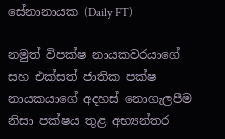සේනානායක (Daily FT)

නමුත් විපක්ෂ නායකවරයාගේ සහ එක්සත් ජාතික පක්ෂ නායකයාගේ අදහස් නොගැලපීම නිසා පක්ෂය තුළ අභ්‍යන්තර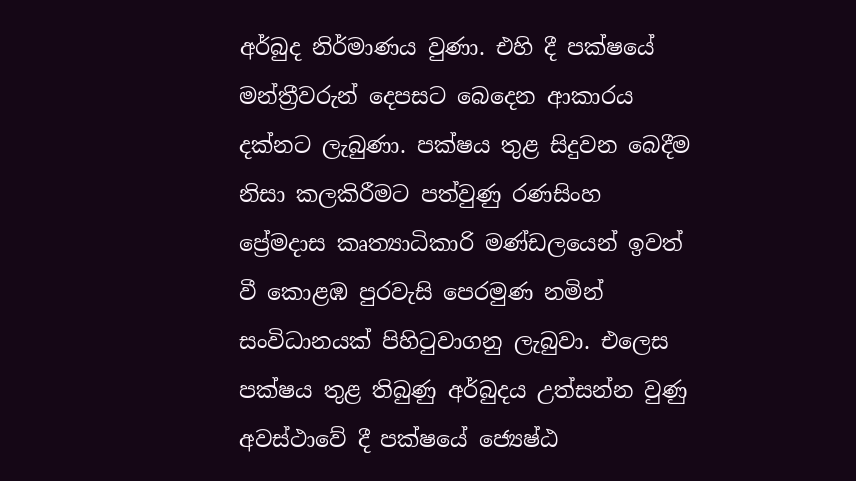අර්බුද නිර්මාණය වුණා. එහි දී පක්ෂයේ මන්ත්‍රීවරුන් දෙපසට බෙදෙන ආකාරය දක්නට ලැබුණා. පක්ෂය තුළ සිදුවන බෙදීම නිසා කලකිරීමට පත්වුණු රණසිංහ ප්‍රේමදාස කෘත්‍යාධිකාරි මණ්ඩලයෙන් ඉවත් වී කොළඹ පුරවැසි පෙරමුණ නමින් සංවිධානයක් පිහිටුවාගනු ලැබුවා. එලෙස පක්ෂය තුළ තිබුණු අර්බුදය උත්සන්න වුණු අවස්ථාවේ දී පක්ෂයේ ජ්‍යෙෂ්ඨ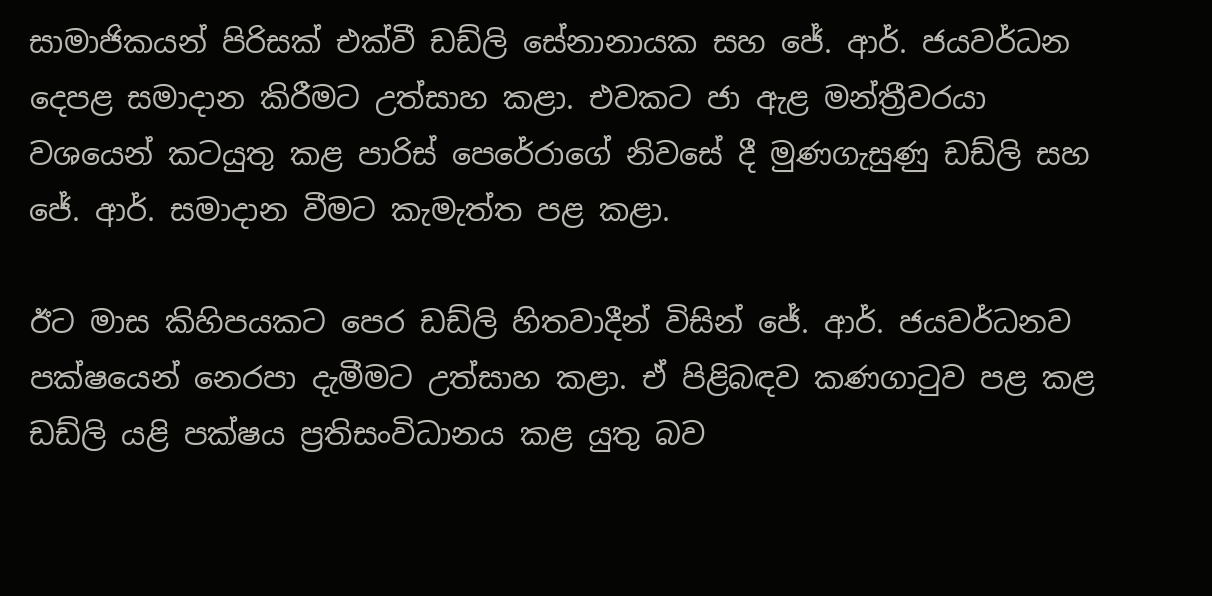සාමාජිකයන් පිරිසක් එක්වී ඩඩ්ලි සේනානායක සහ ජේ. ආර්. ජයවර්ධන දෙපළ සමාදාන කිරීමට උත්සාහ කළා. එවකට ජා ඇළ මන්ත්‍රීවරයා වශයෙන් කටයුතු කළ පාරිස් පෙරේරාගේ නිවසේ දී මුණගැසුණු ඩඩ්ලි සහ ජේ. ආර්. සමාදාන වීමට කැමැත්ත පළ කළා.

ඊට මාස කිහිපයකට පෙර ඩඩ්ලි හිතවාදීන් විසින් ජේ. ආර්. ජයවර්ධනව පක්ෂයෙන් නෙරපා දැමීමට උත්සාහ කළා. ඒ පිළිබඳව කණගාටුව පළ කළ ඩඩ්ලි යළි පක්ෂය ප්‍රතිසංවිධානය කළ යුතු බව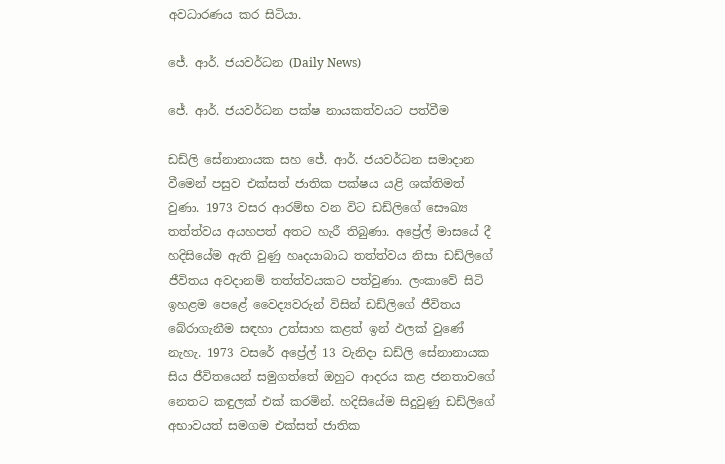අවධාරණය කර සිටියා.

ජේ. ආර්. ජයවර්ධන (Daily News)

ජේ. ආර්. ජයවර්ධන පක්ෂ නායකත්වයට පත්වීම

ඩඩ්ලි සේනානායක සහ ජේ. ආර්. ජයවර්ධන සමාදාන වීමෙන් පසුව එක්සත් ජාතික පක්ෂය යළි ශක්තිමත් වුණා. 1973 වසර ආරම්භ වන විට ඩඩ්ලිගේ සෞඛ්‍ය තත්ත්වය අයහපත් අතට හැරී තිබුණා. අප්‍රේල් මාසයේ දී හදිසියේම ඇති වුණු හෘදයාබාධ තත්ත්වය නිසා ඩඩ්ලිගේ ජීවිතය අවදානම් තත්ත්වයකට පත්වුණා. ලංකාවේ සිටි ඉහළම පෙළේ වෛද්‍යවරුන් විසින් ඩඩ්ලිගේ ජීවිතය බේරාගැනීම සඳහා උත්සාහ කළත් ඉන් ඵලක් වුණේ නැහැ. 1973 වසරේ අප්‍රේල් 13 වැනිදා ඩඩ්ලි සේනානායක සිය ජීවිතයෙන් සමුගත්තේ ඔහුට ආදරය කළ ජනතාවගේ නෙතට කඳුලක් එක් කරමින්. හදිසියේම සිදුවුණු ඩඩ්ලිගේ අභාවයත් සමගම එක්සත් ජාතික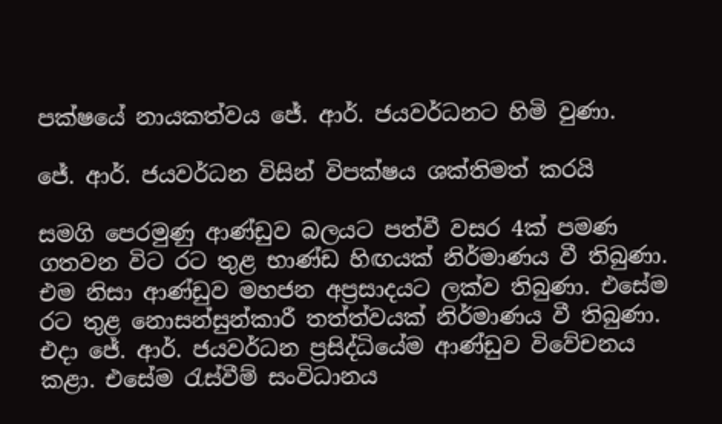පක්ෂයේ නායකත්වය ජේ. ආර්. ජයවර්ධනට හිමි වුණා.

ජේ. ආර්. ජයවර්ධන විසින් විපක්ෂය ශක්තිමත් කරයි

සමගි පෙරමුණු ආණ්ඩුව බලයට පත්වී වසර 4ක් පමණ ගතවන විට රට තුළ භාණ්ඩ හිඟයක් නිර්මාණය වී තිබුණා. එම නිසා ආණ්ඩුව මහජන අප්‍රසාදයට ලක්ව තිබුණා. එසේම රට තුළ නොසන්සුන්කාරී තත්ත්වයක් නිර්මාණය වී තිබුණා. එදා ජේ. ආර්. ජයවර්ධන ප්‍රසිද්ධියේම ආණ්ඩුව විවේචනය කළා. එසේම රැස්වීම් සංවිධානය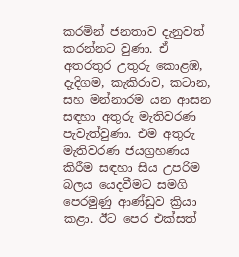කරමින් ජනතාව දැනුවත් කරන්නට වුණා. ඒ අතරතුර උතුරු කොළඹ, දැදිගම, කැකිරාව, කටාන, සහ මන්නාරම යන ආසන සඳහා අතුරු මැතිවරණ පැවැත්වුණා. එම අතුරු මැතිවරණ ජයග්‍රහණය කිරීම සඳහා සිය උපරිම බලය යෙදවීමට සමගි පෙරමුණු ආණ්ඩුව ක්‍රියා කළා. ඊට පෙර එක්සත්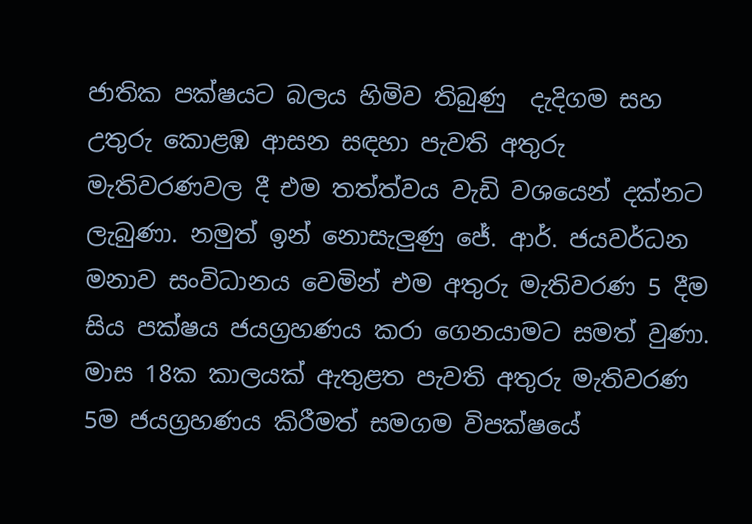ජාතික පක්ෂයට බලය හිමිව තිබුණු  දැදිගම සහ උතුරු කොළඹ ආසන සඳහා පැවති අතුරු මැතිවරණවල දී එම තත්ත්වය වැඩි වශයෙන් දක්නට ලැබුණා. නමුත් ඉන් නොසැලුණු ජේ. ආර්. ජයවර්ධන මනාව සංවිධානය වෙමින් එම අතුරු මැතිවරණ 5 දීම සිය පක්ෂය ජයග්‍රහණය කරා ගෙනයාමට සමත් වුණා. මාස 18ක කාලයක් ඇතුළත පැවති අතුරු මැතිවරණ 5ම ජයග්‍රහණය කිරීමත් සමගම විපක්ෂයේ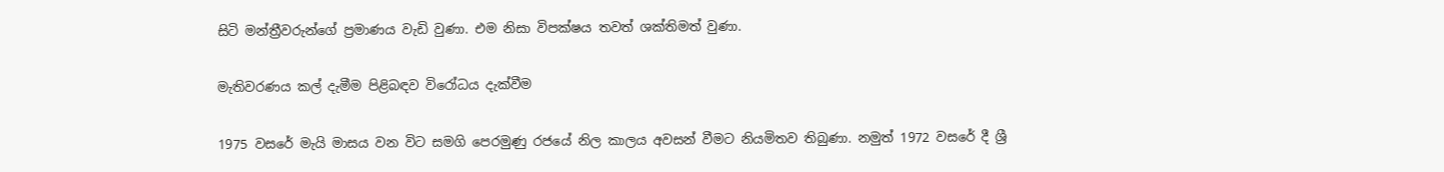සිටි මන්ත්‍රීවරුන්ගේ ප්‍රමාණය වැඩි වුණා. එම නිසා විපක්ෂය තවත් ශක්තිමත් වුණා.

මැතිවරණය කල් දැමීම පිළිබඳව විරෝධය දැක්වීම

1975 වසරේ මැයි මාසය වන විට සමගි පෙරමුණු රජයේ නිල කාලය අවසන් වීමට නියමිතව තිබුණා. නමුත් 1972 වසරේ දී ශ්‍රී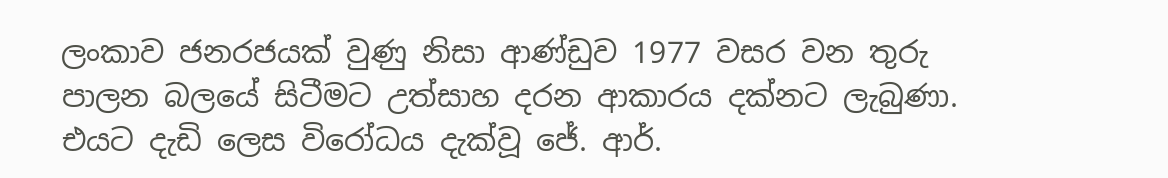ලංකාව ජනරජයක් වුණු නිසා ආණ්ඩුව 1977 වසර වන තුරු පාලන බලයේ සිටීමට උත්සාහ දරන ආකාරය දක්නට ලැබුණා. එයට දැඩි ලෙස විරෝධය දැක්වූ ජේ. ආර්.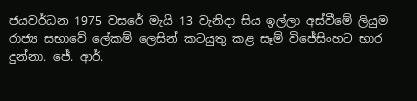ජයවර්ධන 1975 වසරේ මැයි 13 වැනිදා සිය ඉල්ලා අස්වීමේ ලියුම රාජ්‍ය සභාවේ ලේකම් ලෙසින් කටයුතු කළ සෑම් විජේසිංහට භාර දුන්නා. ජේ. ආර්.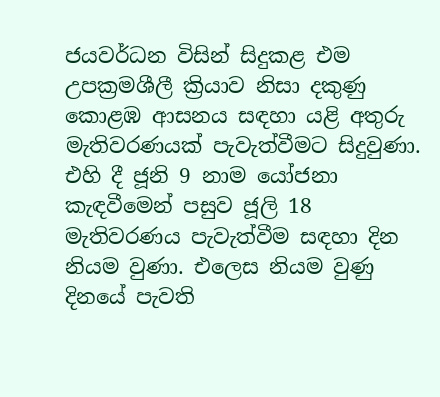ජයවර්ධන විසින් සිදුකළ එම උපක්‍රමශීලී ක්‍රියාව නිසා දකුණු කොළඹ ආසනය සඳහා යළි අතුරු මැතිවරණයක් පැවැත්වීමට සිදුවුණා. එහි දී ජූනි 9 නාම යෝජනා කැඳවීමෙන් පසුව ජූලි 18 මැතිවරණය පැවැත්වීම සඳහා දින නියම වුණා. එලෙස නියම වුණු දිනයේ පැවති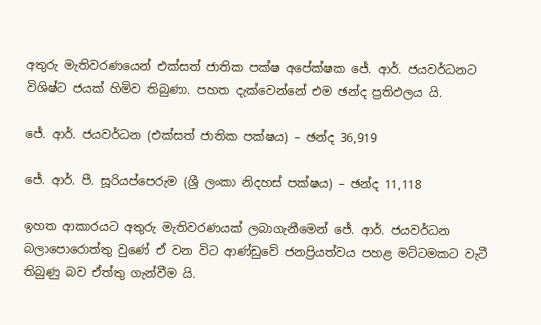අතුරු මැතිවරණයෙන් එක්සත් ජාතික පක්ෂ අපේක්ෂක ජේ. ආර්. ජයවර්ධනට විශිෂ්ට ජයක් හිමිව තිබුණා. පහත දැක්වෙන්නේ එම ඡන්ද ප්‍රතිඵලය යි.

ජේ. ආර්. ජයවර්ධන (එක්සත් ජාතික පක්ෂය) – ඡන්ද 36,919

ජේ. ආර්. පී. සූරියප්පෙරුම (ශ්‍රී ලංකා නිදහස් පක්ෂය) – ඡන්ද 11,118

ඉහත ආකාරයට අතුරු මැතිවරණයක් ලබාගැනීමෙන් ජේ. ආර්. ජයවර්ධන බලාපොරොත්තු වුණේ ඒ වන විට ආණ්ඩුවේ ජනප්‍රියත්වය පහළ මට්ටමකට වැටී තිබුණු බව ඒත්තු ගැන්වීම යි.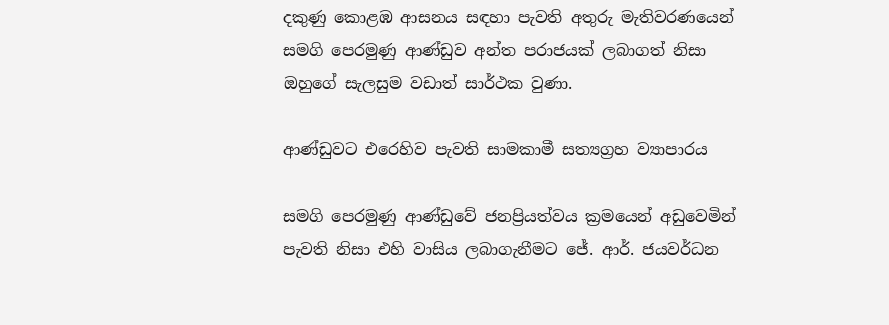දකුණු කොළඹ ආසනය සඳහා පැවති අතුරු මැතිවරණයෙන් සමගි පෙරමුණු ආණ්ඩුව අන්ත පරාජයක් ලබාගත් නිසා ඔහුගේ සැලසුම වඩාත් සාර්ථක වුණා.

ආණ්ඩුවට එරෙහිව පැවති සාමකාමී සත්‍යග්‍රහ ව්‍යාපාරය

සමගි පෙරමුණු ආණ්ඩුවේ ජනප්‍රියත්වය ක්‍රමයෙන් අඩුවෙමින් පැවති නිසා එහි වාසිය ලබාගැනීමට ජේ. ආර්. ජයවර්ධන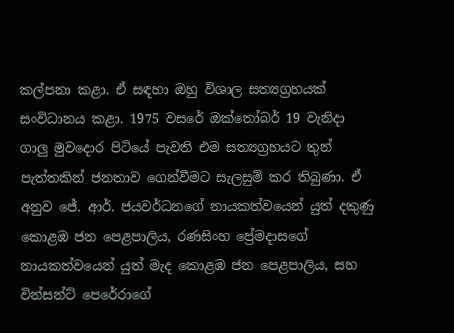කල්පනා කළා. ඒ සඳහා ඔහු විශාල සත්‍යග්‍රහයක් සංවිධානය කළා. 1975 වසරේ ඔක්තෝබර් 19 වැනිදා ගාලු මුවදොර පිටියේ පැවති එම සත්‍යග්‍රහයට තුන් පැත්තකින් ජනතාව ගෙන්වීමට සැලසුම් කර තිබුණා. ඒ අනුව ජේ. ආර්. ජයවර්ධනගේ නායකත්වයෙන් යුත් දකුණු කොළඹ ජන පෙළපාලිය, රණසිංහ ප්‍රේමදාසගේ නායකත්වයෙන් යුත් මැද කොළඹ ජන පෙළපාලිය, සහ වින්සන්ට් පෙරේරාගේ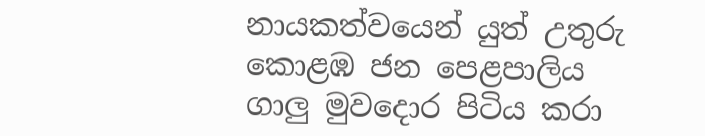නායකත්වයෙන් යුත් උතුරු කොළඹ ජන පෙළපාලිය ගාලු මුවදොර පිටිය කරා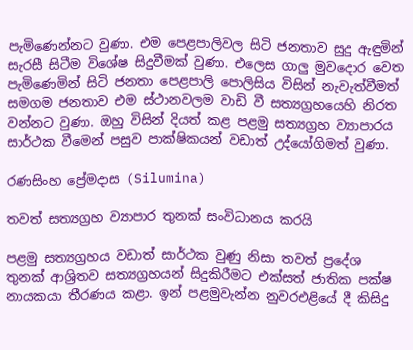පැමිණෙන්නට වුණා. එම පෙළපාලිවල සිටි ජනතාව සුදු ඇඳුමින් සැරසී සිටීම විශේෂ සිදුවීමක් වුණා. එලෙස ගාලු මුවදොර වෙත පැමිණෙමින් සිටි ජනතා පෙළපාලි පොලිසිය විසින් නැවැත්වීමත් සමගම ජනතාව එම ස්ථානවලම වාඩි වී සත්‍යග්‍රහයෙහි නිරත වන්නට වුණා. ඔහු විසින් දියත් කළ පළමු සත්‍යග්‍රහ ව්‍යාපාරය සාර්ථක වීමෙන් පසුව පාක්ෂිකයන් වඩාත් උද්යෝගිමත් වුණා.

රණසිංහ ප්‍රේමදාස (Silumina)

තවත් සත්‍යග්‍රහ ව්‍යාපාර තුනක් සංවිධානය කරයි

පළමු සත්‍යග්‍රහය වඩාත් සාර්ථක වුණු නිසා තවත් ප්‍රදේශ තුනක් ආශ්‍රිතව සත්‍යග්‍රහයන් සිදුකිරීමට එක්සත් ජාතික පක්ෂ නායකයා තීරණය කළා. ඉන් පළමුවැන්න නුවරඑළියේ දී කිසිදු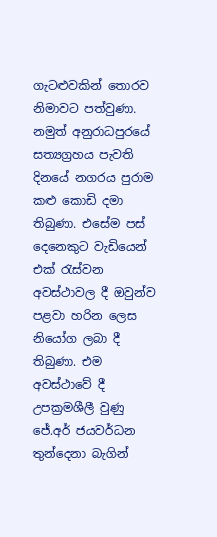ගැටළුවකින් තොරව නිමාවට පත්වුණා. නමුත් අනුරාධපුරයේ සත්‍යග්‍රහය පැවති දිනයේ නගරය පුරාම කළු කොඩි දමා තිබුණා. එසේම පස් දෙනෙකුට වැඩියෙන් එක් රැස්වන අවස්ථාවල දී ඔවුන්ව පළවා හරින ලෙස නියෝග ලබා දී තිබුණා. එම අවස්ථාවේ දී උපක්‍රමශීලී වුණු ජේ.අර් ජයවර්ධන තුන්දෙනා බැගින්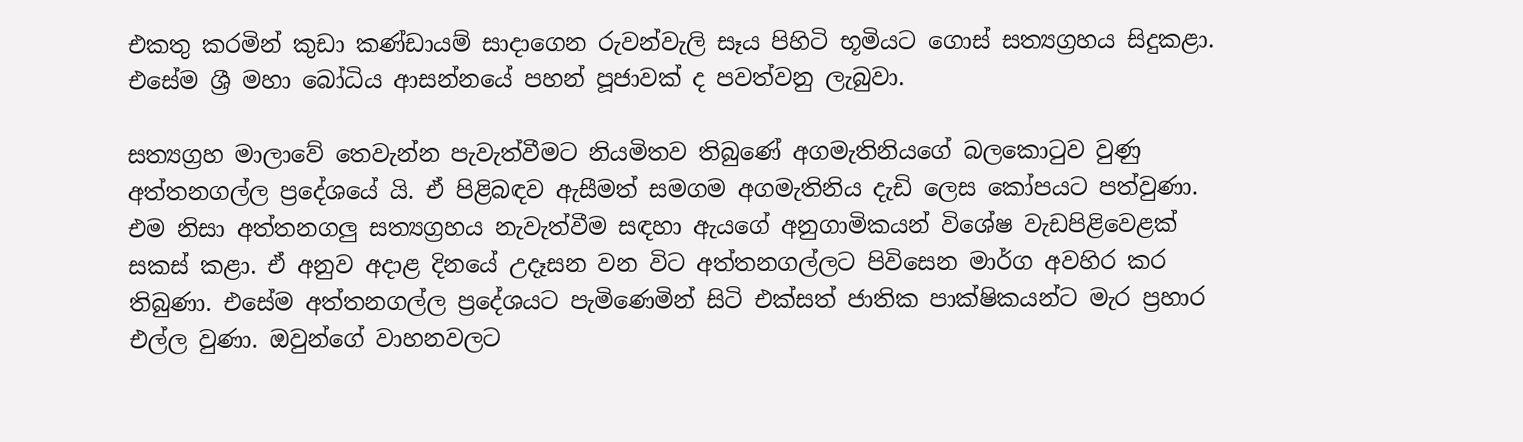එකතු කරමින් කුඩා කණ්ඩායම් සාදාගෙන රුවන්වැලි සෑය පිහිටි භූමියට ගොස් සත්‍යග්‍රහය සිදුකළා. එසේම ශ්‍රී මහා බෝධිය ආසන්නයේ පහන් පූජාවක් ද පවත්වනු ලැබුවා.

සත්‍යග්‍රහ මාලාවේ තෙවැන්න පැවැත්වීමට නියමිතව තිබුණේ අගමැතිනියගේ බලකොටුව වුණු අත්තනගල්ල ප්‍රදේශයේ යි. ඒ පිළිබඳව ඇසීමත් සමගම අගමැතිනිය දැඩි ලෙස කෝපයට පත්වුණා. එම නිසා අත්තනගලු සත්‍යග්‍රහය නැවැත්වීම සඳහා ඇයගේ අනුගාමිකයන් විශේෂ වැඩපිළිවෙළක් සකස් කළා. ඒ අනුව අදාළ දිනයේ උදෑසන වන විට අත්තනගල්ලට පිවිසෙන මාර්ග අවහිර කර තිබුණා. එසේම අත්තනගල්ල ප්‍රදේශයට පැමිණෙමින් සිටි එක්සත් ජාතික පාක්ෂිකයන්ට මැර ප්‍රහාර එල්ල වුණා. ඔවුන්ගේ වාහනවලට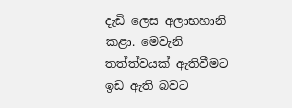දැඩි ලෙස අලාභහානි කළා. මෙවැනි තත්ත්වයක් ඇතිවීමට ඉඩ ඇති බවට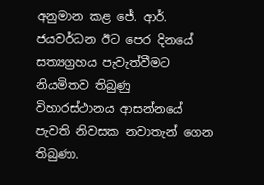අනුමාන කළ ජේ. ආර්. ජයවර්ධන ඊට පෙර දිනයේ සත්‍යග්‍රහය පැවැත්වීමට නියමිතව තිබුණු විහාරස්ථානය ආසන්නයේ පැවති නිවසක නවාතැන් ගෙන තිබුණා.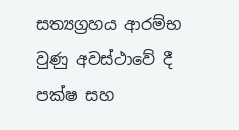සත්‍යග්‍රහය ආරම්භ වුණු අවස්ථාවේ දී පක්ෂ සහ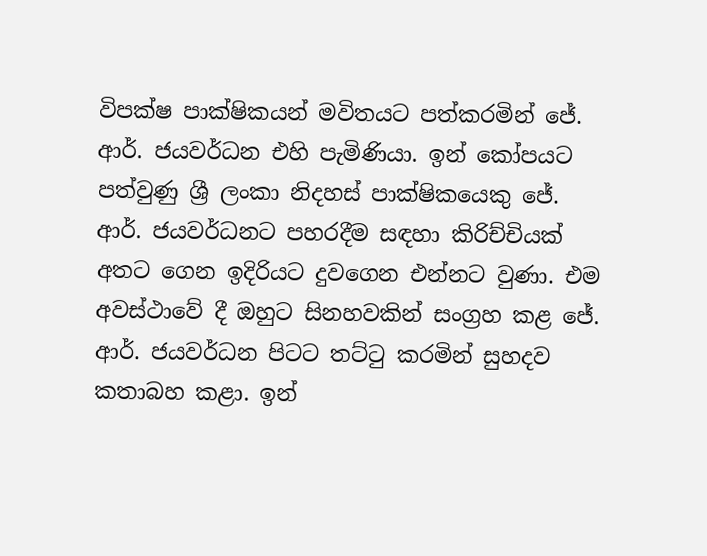විපක්ෂ පාක්ෂිකයන් මවිතයට පත්කරමින් ජේ. ආර්. ජයවර්ධන එහි පැමිණියා. ඉන් කෝපයට පත්වුණු ශ්‍රී ලංකා නිදහස් පාක්ෂිකයෙකු ජේ. ආර්. ජයවර්ධනට පහරදීම සඳහා කිරිච්චියක් අතට ගෙන ඉදිරියට දුවගෙන එන්නට වුණා. එම අවස්ථාවේ දී ඔහුට සිනහවකින් සංග්‍රහ කළ ජේ. ආර්. ජයවර්ධන පිටට තට්ටු කරමින් සුහදව කතාබහ කළා. ඉන්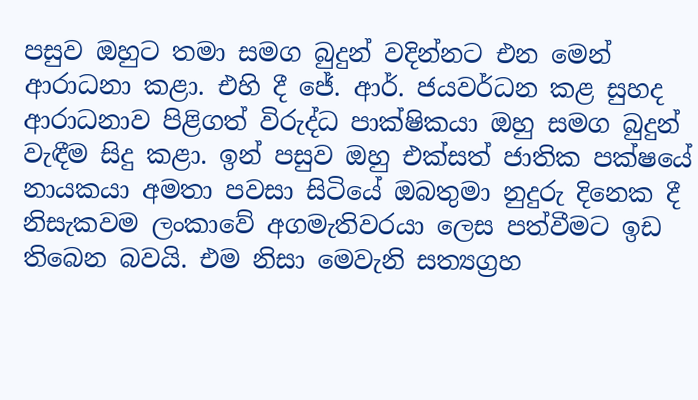පසුව ඔහුට තමා සමග බුදුන් වදින්නට එන මෙන් ආරාධනා කළා. එහි දී ජේ. ආර්. ජයවර්ධන කළ සුහද ආරාධනාව පිළිගත් විරුද්ධ පාක්ෂිකයා ඔහු සමග බුදුන් වැඳීම සිදු කළා. ඉන් පසුව ඔහු එක්සත් ජාතික පක්ෂයේ නායකයා අමතා පවසා සිටියේ ඔබතුමා නුදුරු දිනෙක දී නිසැකවම ලංකාවේ අගමැතිවරයා ලෙස පත්වීමට ඉඩ තිබෙන බවයි. එම නිසා මෙවැනි සත්‍යග්‍රහ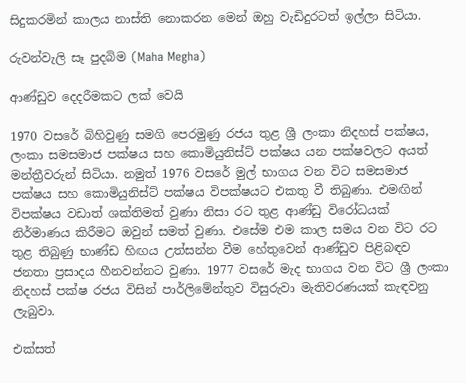සිදුකරමින් කාලය නාස්ති නොකරන මෙන් ඔහු වැඩිදුරටත් ඉල්ලා සිටියා.

රුවන්වැලි සෑ පුදබිම (Maha Megha)

ආණ්ඩුව දෙදරීමකට ලක් වෙයි

1970 වසරේ බිහිවුණු සමගි පෙරමුණු රජය තුළ ශ්‍රී ලංකා නිදහස් පක්ෂය, ලංකා සමසමාජ පක්ෂය සහ කොමියුනිස්ට් පක්ෂය යන පක්ෂවලට අයත් මන්ත්‍රීවරුන් සිටියා. නමුත් 1976 වසරේ මුල් භාගය වන විට සමසමාජ පක්ෂය සහ කොමියුනිස්ට් පක්ෂය විපක්ෂයට එකතු වී තිබුණා. එමඟින්  විපක්ෂය වඩාත් ශක්තිමත් වුණා නිසා රට තුළ ආණ්ඩු විරෝධයක් නිර්මාණය කිරීමට ඔවුන් සමත් වුණා. එසේම එම කාල සමය වන විට රට තුළ තිබුණු භාණ්ඩ හිඟය උත්සන්න වීම හේතුවෙන් ආණ්ඩුව පිළිබඳව ජනතා ප්‍රසාදය හීනවන්නට වුණා. 1977 වසරේ මැද භාගය වන විට ශ්‍රී ලංකා නිදහස් පක්ෂ රජය විසින් පාර්ලිමේන්තුව විසුරුවා මැතිවරණයක් කැඳවනු ලැබුවා.

එක්සත්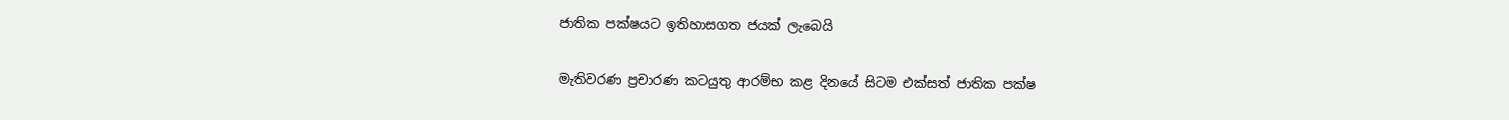ජාතික පක්ෂයට ඉතිහාසගත ජයක් ලැබෙයි

මැතිවරණ ප්‍රචාරණ කටයුතු ආරම්භ කළ දිනයේ සිටම එක්සත් ජාතික පක්ෂ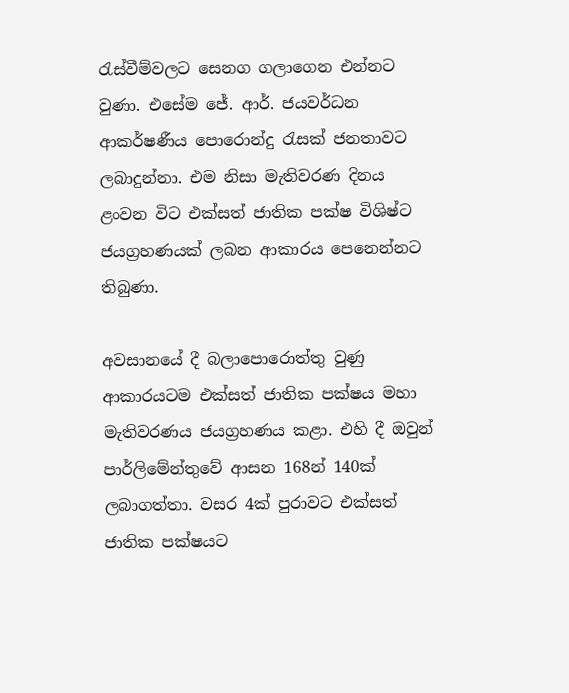රැස්වීම්වලට සෙනග ගලාගෙන එන්නට වුණා. එසේම ජේ. ආර්. ජයවර්ධන ආකර්ෂණීය පොරොන්දු රැසක් ජනතාවට ලබාදුන්නා. එම නිසා මැතිවරණ දිනය ළංවන විට එක්සත් ජාතික පක්ෂ විශිෂ්ට ජයග්‍රහණයක් ලබන ආකාරය පෙනෙන්නට තිබුණා.

අවසානයේ දී බලාපොරොත්තු වුණු ආකාරයටම එක්සත් ජාතික පක්ෂය මහා මැතිවරණය ජයග්‍රහණය කළා. එහි දී ඔවුන් පාර්ලිමේන්තුවේ ආසන 168න් 140ක් ලබාගත්තා. වසර 4ක් පුරාවට එක්සත් ජාතික පක්ෂයට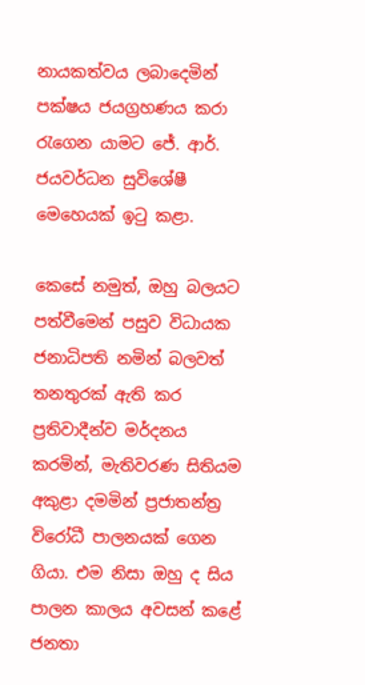නායකත්වය ලබාදෙමින් පක්ෂය ජයග්‍රහණය කරා රැගෙන යාමට ජේ. ආර්. ජයවර්ධන සුවිශේෂී මෙහෙයක් ඉටු කළා.

කෙසේ නමුත්, ඔහු බලයට පත්වීමෙන් පසුව විධායක ජනාධිපති නමින් බලවත් තනතුරක් ඇති කර ප්‍රතිවාදීන්ව මර්දනය කරමින්, මැතිවරණ සිතියම අකුළා දමමින් ප්‍රජාතන්ත්‍ර විරෝධී පාලනයක් ගෙන ගියා. එම නිසා ඔහු ද සිය පාලන කාලය අවසන් කළේ ජනතා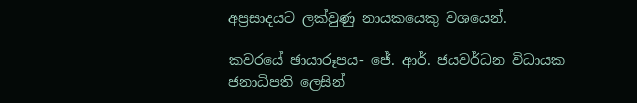අප්‍රසාදයට ලක්වුණු නායකයෙකු වශයෙන්.

කවරයේ ඡායාරූපය- ජේ. ආර්. ජයවර්ධන විධායක ජනාධිපති ලෙසින්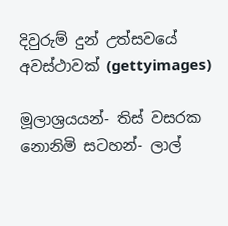දිවුරුම් දුන් උත්සවයේ අවස්ථාවක් (gettyimages)

මූලාශ්‍රයයන්- තිස් වසරක නොනිමි සටහන්- ලාල්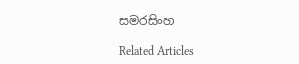සමරසිංහ

Related Articles